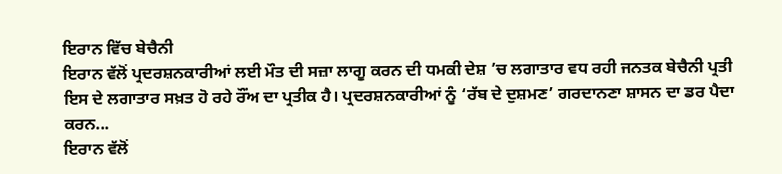ਇਰਾਨ ਵਿੱਚ ਬੇਚੈਨੀ
ਇਰਾਨ ਵੱਲੋਂ ਪ੍ਰਦਰਸ਼ਨਕਾਰੀਆਂ ਲਈ ਮੌਤ ਦੀ ਸਜ਼ਾ ਲਾਗੂ ਕਰਨ ਦੀ ਧਮਕੀ ਦੇਸ਼ ’ਚ ਲਗਾਤਾਰ ਵਧ ਰਹੀ ਜਨਤਕ ਬੇਚੈਨੀ ਪ੍ਰਤੀ ਇਸ ਦੇ ਲਗਾਤਾਰ ਸਖ਼ਤ ਹੋ ਰਹੇ ਰੌਂਅ ਦਾ ਪ੍ਰਤੀਕ ਹੈ। ਪ੍ਰਦਰਸ਼ਨਕਾਰੀਆਂ ਨੂੰ ‘ਰੱਬ ਦੇ ਦੁਸ਼ਮਣ’ ਗਰਦਾਨਣਾ ਸ਼ਾਸਨ ਦਾ ਡਰ ਪੈਦਾ ਕਰਨ...
ਇਰਾਨ ਵੱਲੋਂ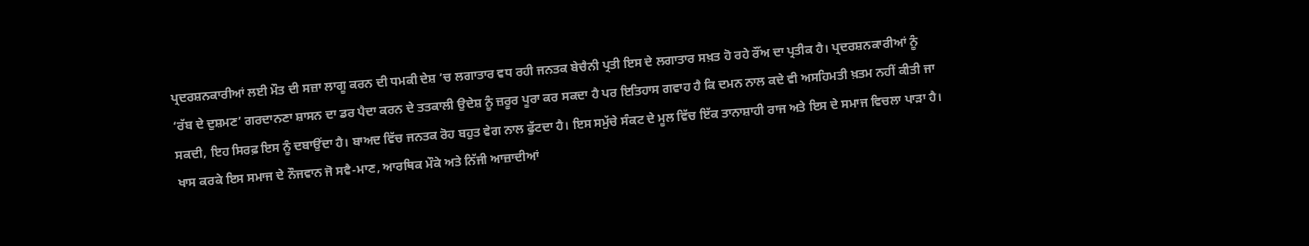ਪ੍ਰਦਰਸ਼ਨਕਾਰੀਆਂ ਲਈ ਮੌਤ ਦੀ ਸਜ਼ਾ ਲਾਗੂ ਕਰਨ ਦੀ ਧਮਕੀ ਦੇਸ਼ ’ਚ ਲਗਾਤਾਰ ਵਧ ਰਹੀ ਜਨਤਕ ਬੇਚੈਨੀ ਪ੍ਰਤੀ ਇਸ ਦੇ ਲਗਾਤਾਰ ਸਖ਼ਤ ਹੋ ਰਹੇ ਰੌਂਅ ਦਾ ਪ੍ਰਤੀਕ ਹੈ। ਪ੍ਰਦਰਸ਼ਨਕਾਰੀਆਂ ਨੂੰ ‘ਰੱਬ ਦੇ ਦੁਸ਼ਮਣ’ ਗਰਦਾਨਣਾ ਸ਼ਾਸਨ ਦਾ ਡਰ ਪੈਦਾ ਕਰਨ ਦੇ ਤਤਕਾਲੀ ਉਦੇਸ਼ ਨੂੰ ਜ਼ਰੂਰ ਪੂਰਾ ਕਰ ਸਕਦਾ ਹੈ ਪਰ ਇਤਿਹਾਸ ਗਵਾਹ ਹੈ ਕਿ ਦਮਨ ਨਾਲ ਕਦੇ ਵੀ ਅਸਹਿਮਤੀ ਖ਼ਤਮ ਨਹੀਂ ਕੀਤੀ ਜਾ ਸਕਦੀ, ਇਹ ਸਿਰਫ਼ ਇਸ ਨੂੰ ਦਬਾਉਂਦਾ ਹੈ। ਬਾਅਦ ਵਿੱਚ ਜਨਤਕ ਰੋਹ ਬਹੁਤ ਵੇਗ ਨਾਲ ਫੁੱਟਦਾ ਹੈ। ਇਸ ਸਮੁੱਚੇ ਸੰਕਟ ਦੇ ਮੂਲ ਵਿੱਚ ਇੱਕ ਤਾਨਾਸ਼ਾਹੀ ਰਾਜ ਅਤੇ ਇਸ ਦੇ ਸਮਾਜ ਵਿਚਲਾ ਪਾੜਾ ਹੈ। ਖਾਸ ਕਰਕੇ ਇਸ ਸਮਾਜ ਦੇ ਨੌਜਵਾਨ ਜੋ ਸਵੈ-ਮਾਣ, ਆਰਥਿਕ ਮੌਕੇ ਅਤੇ ਨਿੱਜੀ ਆਜ਼ਾਦੀਆਂ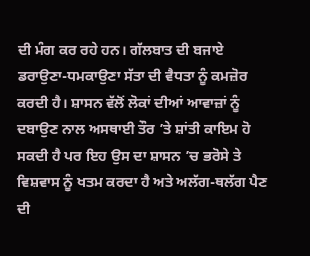ਦੀ ਮੰਗ ਕਰ ਰਹੇ ਹਨ। ਗੱਲਬਾਤ ਦੀ ਬਜਾਏ ਡਰਾਉਣਾ-ਧਮਕਾਉਣਾ ਸੱਤਾ ਦੀ ਵੈਧਤਾ ਨੂੰ ਕਮਜ਼ੋਰ ਕਰਦੀ ਹੈ। ਸ਼ਾਸਨ ਵੱਲੋਂ ਲੋਕਾਂ ਦੀਆਂ ਆਵਾਜ਼ਾਂ ਨੂੰ ਦਬਾਉਣ ਨਾਲ ਅਸਥਾਈ ਤੌਰ ’ਤੇ ਸ਼ਾਂਤੀ ਕਾਇਮ ਹੋ ਸਕਦੀ ਹੈ ਪਰ ਇਹ ਉਸ ਦਾ ਸ਼ਾਸਨ ’ਚ ਭਰੋਸੇ ਤੇ ਵਿਸ਼ਵਾਸ ਨੂੰ ਖਤਮ ਕਰਦਾ ਹੈ ਅਤੇ ਅਲੱਗ-ਥਲੱਗ ਪੈਣ ਦੀ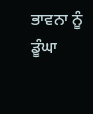ਭਾਵਨਾ ਨੂੰ ਡੂੰਘਾ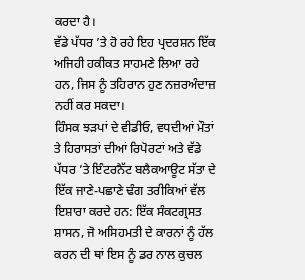ਕਰਦਾ ਹੈ।
ਵੱਡੇ ਪੱਧਰ ’ਤੇ ਹੋ ਰਹੇ ਇਹ ਪ੍ਰਦਰਸ਼ਨ ਇੱਕ ਅਜਿਹੀ ਹਕੀਕਤ ਸਾਹਮਣੇ ਲਿਆ ਰਹੇ ਹਨ, ਜਿਸ ਨੂੰ ਤਹਿਰਾਨ ਹੁਣ ਨਜ਼ਰਅੰਦਾਜ਼ ਨਹੀਂ ਕਰ ਸਕਦਾ।
ਹਿੰਸਕ ਝੜਪਾਂ ਦੇ ਵੀਡੀਓ, ਵਧਦੀਆਂ ਮੌਤਾਂ ਤੇ ਹਿਰਾਸਤਾਂ ਦੀਆਂ ਰਿਪੋਰਟਾਂ ਅਤੇ ਵੱਡੇ ਪੱਧਰ ’ਤੇ ਇੰਟਰਨੈੱਟ ਬਲੈਕਆਊਟ ਸੱਤਾ ਦੇ ਇੱਕ ਜਾਣੇ-ਪਛਾਣੇ ਢੰਗ ਤਰੀਕਿਆਂ ਵੱਲ ਇਸ਼ਾਰਾ ਕਰਦੇ ਹਨ: ਇੱਕ ਸੰਕਟਗ੍ਰਸਤ ਸ਼ਾਸਨ, ਜੋ ਅਸਿਹਮਤੀ ਦੇ ਕਾਰਨਾਂ ਨੂੰ ਹੱਲ ਕਰਨ ਦੀ ਥਾਂ ਇਸ ਨੂੰ ਡਰ ਨਾਲ ਕੁਚਲ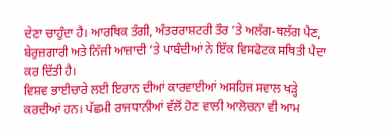ਦੇਣਾ ਚਾਹੁੰਦਾ ਹੈ। ਆਰਥਿਕ ਤੰਗੀ, ਅੰਤਰਰਾਸ਼ਟਰੀ ਤੌਰ ’ਤੇ ਅਲੱਗ-ਥਲੱਗ ਪੈਣ, ਬੇਰੁਜ਼ਗਾਰੀ ਅਤੇ ਨਿੱਜੀ ਆਜ਼ਾਦੀ ’ਤੇ ਪਾਬੰਦੀਆਂ ਨੇ ਇੱਕ ਵਿਸਫੋਟਕ ਸਥਿਤੀ ਪੈਦਾ ਕਰ ਦਿੱਤੀ ਹੈ।
ਵਿਸ਼ਵ ਭਾਈਚਾਰੇ ਲਈ ਇਰਾਨ ਦੀਆਂ ਕਾਰਵਾਈਆਂ ਅਸਹਿਜ ਸਵਾਲ ਖੜ੍ਹੇ ਕਰਦੀਆਂ ਹਨ। ਪੱਛਮੀ ਰਾਜਧਾਨੀਆਂ ਵੱਲੋਂ ਹੋਣ ਵਾਲੀ ਆਲੋਚਨਾ ਵੀ ਆਮ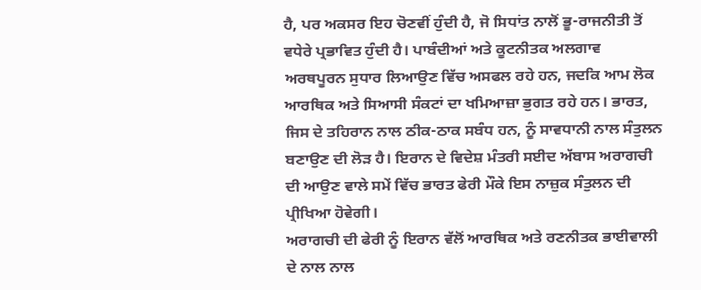ਹੈ, ਪਰ ਅਕਸਰ ਇਹ ਚੋਣਵੀਂ ਹੁੰਦੀ ਹੈ, ਜੋ ਸਿਧਾਂਤ ਨਾਲੋਂ ਭੂ-ਰਾਜਨੀਤੀ ਤੋਂ ਵਧੇਰੇ ਪ੍ਰਭਾਵਿਤ ਹੁੰਦੀ ਹੈ। ਪਾਬੰਦੀਆਂ ਅਤੇ ਕੂਟਨੀਤਕ ਅਲਗਾਵ ਅਰਥਪੂਰਨ ਸੁਧਾਰ ਲਿਆਉਣ ਵਿੱਚ ਅਸਫਲ ਰਹੇ ਹਨ, ਜਦਕਿ ਆਮ ਲੋਕ ਆਰਥਿਕ ਅਤੇ ਸਿਆਸੀ ਸੰਕਟਾਂ ਦਾ ਖਮਿਆਜ਼ਾ ਭੁਗਤ ਰਹੇ ਹਨ। ਭਾਰਤ, ਜਿਸ ਦੇ ਤਹਿਰਾਨ ਨਾਲ ਠੀਕ-ਠਾਕ ਸਬੰਧ ਹਨ, ਨੂੰ ਸਾਵਧਾਨੀ ਨਾਲ ਸੰਤੁਲਨ ਬਣਾਉਣ ਦੀ ਲੋੜ ਹੈ। ਇਰਾਨ ਦੇ ਵਿਦੇਸ਼ ਮੰਤਰੀ ਸਈਦ ਅੱਬਾਸ ਅਰਾਗਚੀ ਦੀ ਆਉਣ ਵਾਲੇ ਸਮੇਂ ਵਿੱਚ ਭਾਰਤ ਫੇਰੀ ਮੌਕੇ ਇਸ ਨਾਜ਼ੁਕ ਸੰਤੁਲਨ ਦੀ ਪ੍ਰੀਖਿਆ ਹੋਵੇਗੀ।
ਅਰਾਗਚੀ ਦੀ ਫੇਰੀ ਨੂੰ ਇਰਾਨ ਵੱਲੋਂ ਆਰਥਿਕ ਅਤੇ ਰਣਨੀਤਕ ਭਾਈਵਾਲੀ ਦੇ ਨਾਲ ਨਾਲ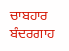ਚਾਬਹਾਰ ਬੰਦਰਗਾਹ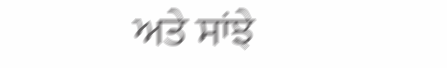ਅਤੇ ਸਾਂਝੇ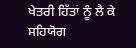ਖੇਤਰੀ ਹਿੱਤਾਂ ਨੂੰ ਲੈ ਕੇ ਸਹਿਯੋਗ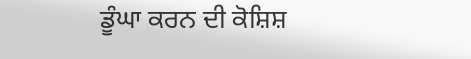ਡੂੰਘਾ ਕਰਨ ਦੀ ਕੋਸ਼ਿਸ਼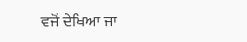ਵਜੋਂ ਦੇਖਿਆ ਜਾ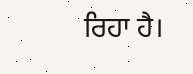ਰਿਹਾ ਹੈ।